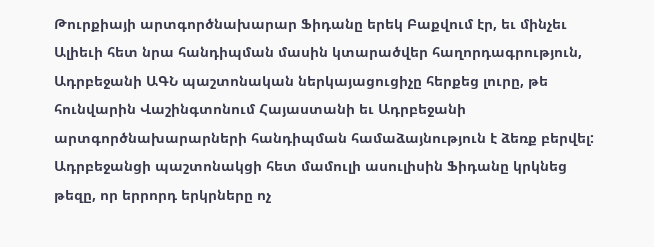Թուրքիայի արտգործնախարար Ֆիդանը երեկ Բաքվում էր, եւ մինչեւ Ալիեւի հետ նրա հանդիպման մասին կտարածվեր հաղորդագրություն, Ադրբեջանի ԱԳՆ պաշտոնական ներկայացուցիչը հերքեց լուրը, թե հունվարին Վաշինգտոնում Հայաստանի եւ Ադրբեջանի արտգործնախարարների հանդիպման համաձայնություն է ձեռք բերվել: Ադրբեջանցի պաշտոնակցի հետ մամուլի ասուլիսին Ֆիդանը կրկնեց թեզը, որ երրորդ երկրները ոչ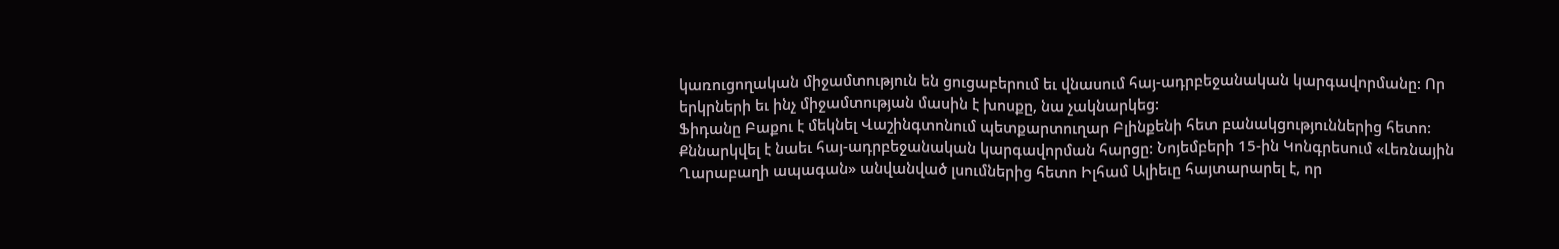կառուցողական միջամտություն են ցուցաբերում եւ վնասում հայ-ադրբեջանական կարգավորմանը: Որ երկրների եւ ինչ միջամտության մասին է խոսքը, նա չակնարկեց:
Ֆիդանը Բաքու է մեկնել Վաշինգտոնում պետքարտուղար Բլինքենի հետ բանակցություններից հետո: Քննարկվել է նաեւ հայ-ադրբեջանական կարգավորման հարցը: Նոյեմբերի 15-ին Կոնգրեսում «Լեռնային Ղարաբաղի ապագան» անվանված լսումներից հետո Իլհամ Ալիեւը հայտարարել է, որ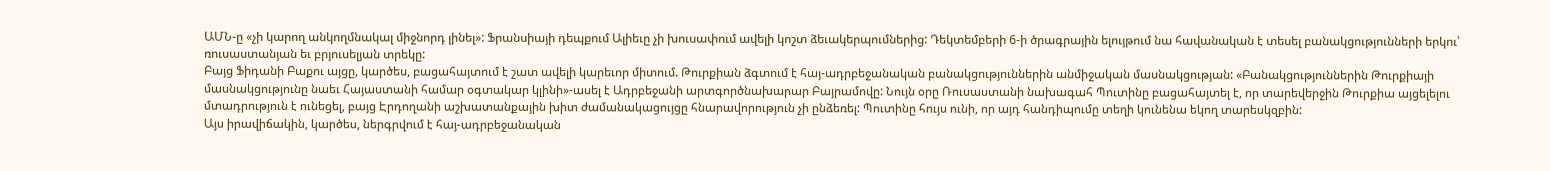ԱՄՆ-ը «չի կարող անկողմնակալ միջնորդ լինել»: Ֆրանսիայի դեպքում Ալիեւը չի խուսափում ավելի կոշտ ձեւակերպումներից: Դեկտեմբերի 6-ի ծրագրային ելույթում նա հավանական է տեսել բանակցությունների երկու՝ ռուսաստանյան եւ բրյուսելյան տրեկը:
Բայց Ֆիդանի Բաքու այցը, կարծես, բացահայտում է շատ ավելի կարեւոր միտում. Թուրքիան ձգտում է հայ-ադրբեջանական բանակցություններին անմիջական մասնակցության: «Բանակցություններին Թուրքիայի մասնակցությունը նաեւ Հայաստանի համար օգտակար կլինի»-ասել է Ադրբեջանի արտգործնախարար Բայրամովը: Նույն օրը Ռուսաստանի նախագահ Պուտինը բացահայտել է, որ տարեվերջին Թուրքիա այցելելու մտադրություն է ունեցել, բայց Էրդողանի աշխատանքային խիտ ժամանակացույցը հնարավորություն չի ընձեռել: Պուտինը հույս ունի, որ այդ հանդիպումը տեղի կունենա եկող տարեսկզբին:
Այս իրավիճակին, կարծես, ներգրվում է հայ-ադրբեջանական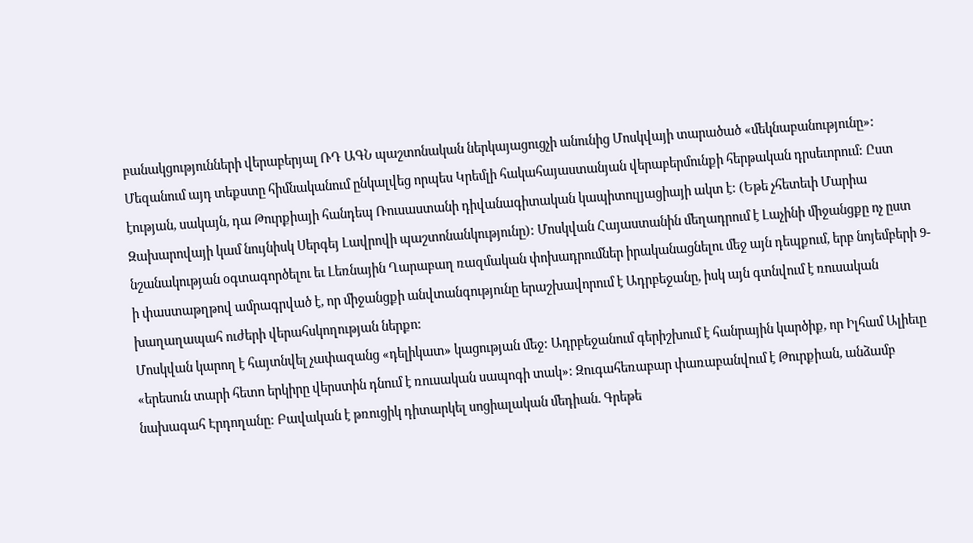բանակցությունների վերաբերյալ ՌԴ ԱԳՆ պաշտոնական ներկայացուցչի անունից Մոսկվայի տարածած «մեկնաբանությունը»: Մեզանում այդ տեքստը հիմնականում ընկալվեց որպես Կրեմլի հակահայաստանյան վերաբերմունքի հերթական դրսեւորում: Ըստ էության, սակայն, դա Թուրքիայի հանդեպ Ռուսաստանի դիվանագիտական կապիտուլյացիայի ակտ է: (Եթե չհետեւի Մարիա Զախարովայի կամ նույնիսկ Սերգեյ Լավրովի պաշտոնանկությունը): Մոսկվան Հայաստանին մեղադրում է Լաչինի միջանցքը ոչ ըստ նշանակության օգտագործելու եւ Լեռնային Ղարաբաղ ռազմական փոխադրումներ իրականացնելու մեջ այն դեպքում, երբ նոյեմբերի 9-ի փաստաթղթով ամրագրված է, որ միջանցքի անվտանգությունը երաշխավորում է Ադրբեջանը, իսկ այն գտնվում է ռուսական խաղաղապահ ուժերի վերահսկողության ներքո:
Մոսկվան կարող է հայտնվել չափազանց «դելիկատ» կացության մեջ: Ադրբեջանում գերիշխում է հանրային կարծիք, որ Իլհամ Ալիեւը «երեսուն տարի հետո երկիրը վերստին դնում է ռուսական սապոգի տակ»: Զուգահեռաբար փառաբանվում է Թուրքիան, անձամբ նախագահ Էրդողանը: Բավական է թռուցիկ դիտարկել սոցիալական մեդիան. Գրեթե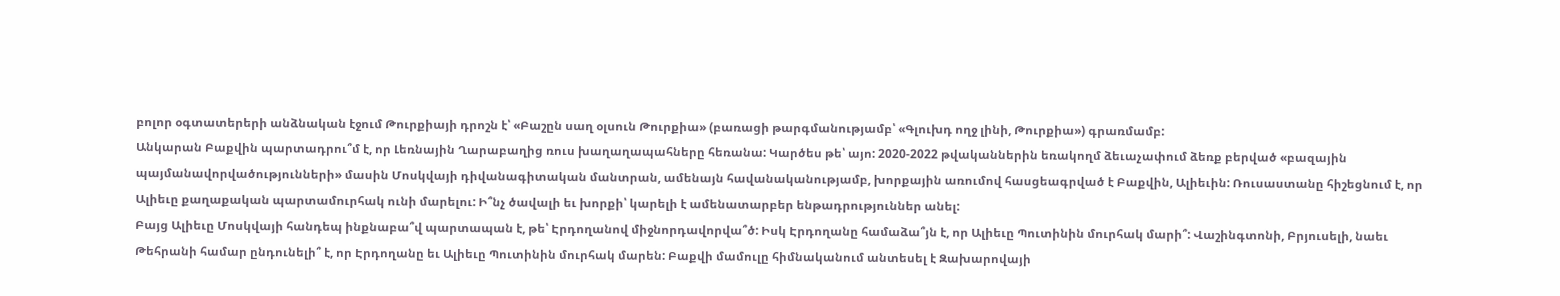բոլոր օգտատերերի անձնական էջում Թուրքիայի դրոշն է՝ «Բաշըն սաղ օլսուն Թուրքիա» (բառացի թարգմանությամբ՝ «Գլուխդ ողջ լինի, Թուրքիա») գրառմամբ:
Անկարան Բաքվին պարտադրու՞մ է, որ Լեռնային Ղարաբաղից ռուս խաղաղապահները հեռանա: Կարծես թե՝ այո: 2020-2022 թվականներին եռակողմ ձեւաչափում ձեռք բերված «բազային պայմանավորվածությունների» մասին Մոսկվայի դիվանագիտական մանտրան, ամենայն հավանականությամբ, խորքային առումով հասցեագրված է Բաքվին, Ալիեւին: Ռուսաստանը հիշեցնում է, որ Ալիեւը քաղաքական պարտամուրհակ ունի մարելու: Ի՞նչ ծավալի եւ խորքի՝ կարելի է ամենատարբեր ենթադրություններ անել:
Բայց Ալիեւը Մոսկվայի հանդեպ ինքնաբա՞վ պարտապան է, թե՝ Էրդողանով միջնորդավորվա՞ծ: Իսկ Էրդողանը համաձա՞յն է, որ Ալիեւը Պուտինին մուրհակ մարի՞: Վաշինգտոնի, Բրյուսելի, նաեւ Թեհրանի համար ընդունելի՞ է, որ Էրդողանը եւ Ալիեւը Պուտինին մուրհակ մարեն: Բաքվի մամուլը հիմնականում անտեսել է Զախարովայի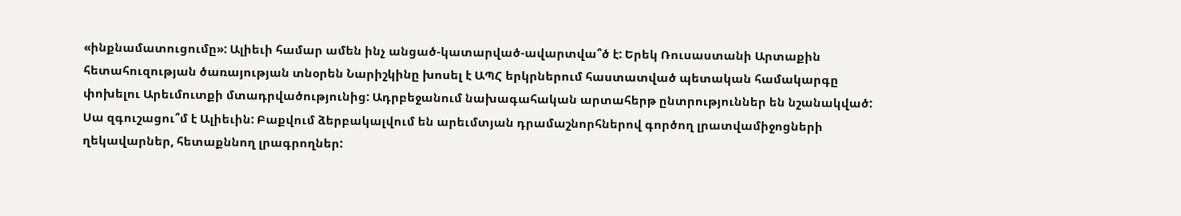«ինքնամատուցումը»: Ալիեւի համար ամեն ինչ անցած-կատարված-ավարտվա՞ծ է: Երեկ Ռուսաստանի Արտաքին հետահուզության ծառայության տնօրեն Նարիշկինը խոսել է ԱՊՀ երկրներում հաստատված պետական համակարգը փոխելու Արեւմուտքի մտադրվածությունից: Ադրբեջանում նախագահական արտահերթ ընտրություններ են նշանակված:
Սա զգուշացու՞մ է Ալիեւին: Բաքվում ձերբակալվում են արեւմտյան դրամաշնորհներով գործող լրատվամիջոցների ղեկավարներ, հետաքննող լրագրողներ: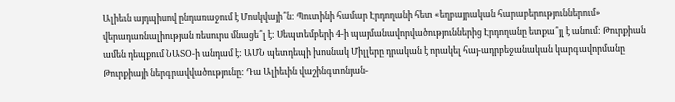Ալիեւն այդպիսով ընդառաջում է Մոսկվայի՞ն: Պուտինի համար Էրդողանի հետ «եղբայրական հարաբերություններում» վերադառնալիության ռեսուրս մնացե՞լ է: Սեպտեմբերի 4-ի պայմանավորվածություններից Էրդողանը ետքա՞յլ է անում: Թուրքիան ամեն դեպքում ՆԱՏՕ-ի անդամ է: ԱՄՆ պետդեպի խոսնակ Միլլերը դրական է որակել հայ-ադրբեջանական կարգավորմանը Թուրքիայի ներգրավվածությունը: Դա Ալիեւին վաշինգտոնյան-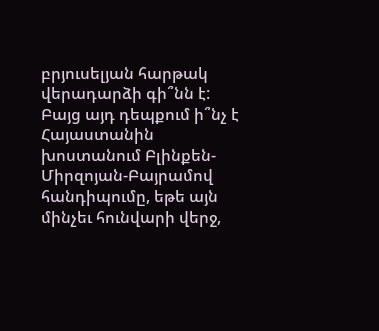բրյուսելյան հարթակ վերադարձի գի՞նն է: Բայց այդ դեպքում ի՞նչ է Հայաստանին խոստանում Բլինքեն-Միրզոյան-Բայրամով հանդիպումը, եթե այն մինչեւ հունվարի վերջ,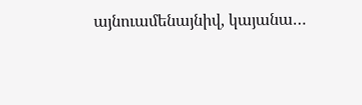այնուամենայնիվ, կայանա…